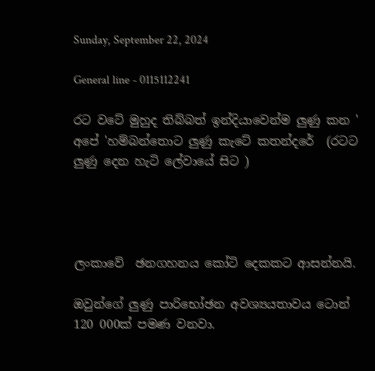Sunday, September 22, 2024

General line - 0115112241

රට වටේ මුහුද තිබ්බත් ඉන්දියාවෙන්ම ලුණු කන ' අපේ 'හම්බන්තොට ලුණු කැටේ කතන්දරේ  (රටට ලුණු දෙන හැටි ලේවායේ සිට )




ලංකාවේ  ඡනගහනය කෝටි දෙකකට ආසන්නයි.

ඔවුන්ගේ ලුණු පාරිභෝඡන අවශ්‍යයතාවය ටොන් 120 000ක් පමණ වනවා.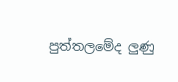පුත්තලමේද ලුණු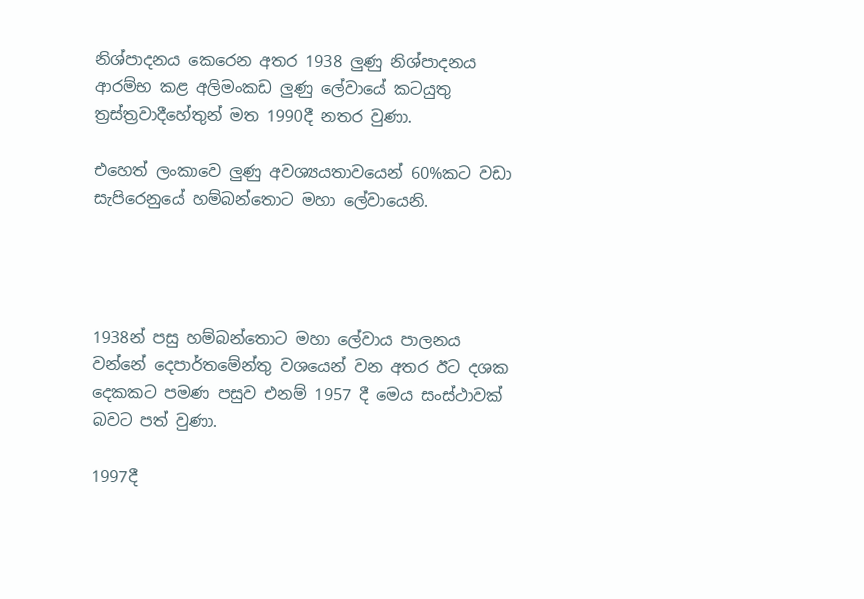නිශ්පාදනය කෙරෙන අතර 1938 ලුණු නිශ්පාදනය ආරම්භ කළ අලිමංකඩ ලුණු ලේවායේ කටයුතු ත්‍රස්ත්‍රවාදීහේතුන් මත 1990දී නතර වුණා.

එහෙත් ලංකාවෙ ලුණු අවශ්‍යයතාවයෙන් 60%කට වඩා සැපිරෙනුයේ හම්බන්තොට මහා ලේවායෙනි.




1938න් පසු හම්බන්තොට මහා ලේවාය පාලනය වන්නේ දෙපාර්තමේන්තු වශයෙන් වන අතර ඊට දශක දෙකකට පමණ පසුව එනම් 1957 දී මෙය සංස්ථාවක් බවට පත් වුණා.

1997දී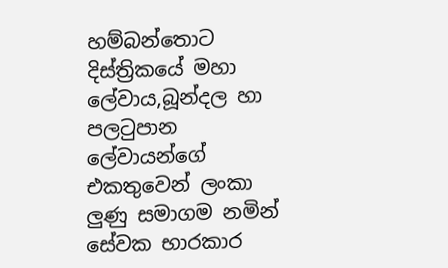හම්බන්තොට දිස්ත්‍රිකයේ මහා ලේවාය,බූන්දල හා පලටුපාන ලේවායන්ගේ එකතුවෙන් ලංකා ලුණු සමාගම නමින්  සේවක භාරකාර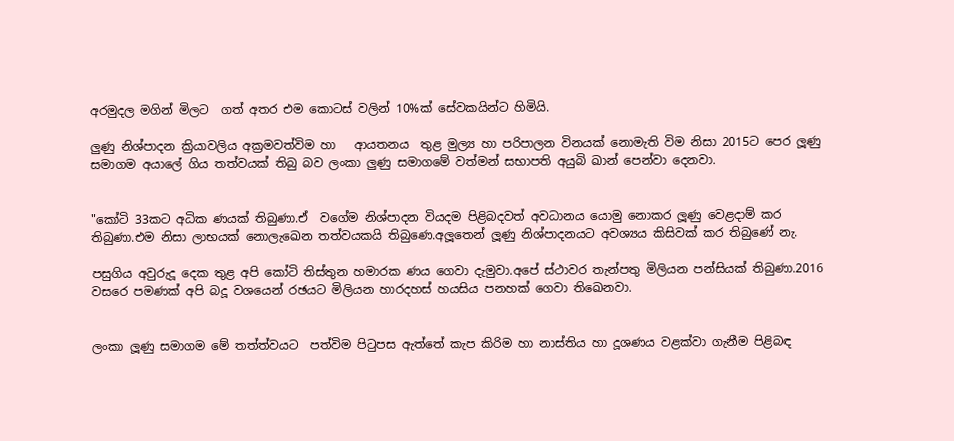අරමුදල මගින් මිලට  ගත් අතර එම කොටස් වලින් 10%ක් සේවකයින්ට හිමියි.

ලුණු නිශ්පාදන ක්‍රියාවලිය අක්‍රමවත්විම හා   ආයතනය  තුළ මුල්‍ය හා පරිපාලන විනයක් නොමැති විම නිසා 2015ට පෙර ලූණු සමාගම අයාලේ ගිය තත්වයක් තිබු බව ලංකා ලුණු සමාගමේ වත්මන් සභාපති අයුබි ඛාන් පෙන්වා දෙනවා.


"කෝටි 33කට අධික ණයක් තිබුණා.ඒ  වගේම නිශ්පාදන වියදම පිළිබදවත් අවධානය යොමු නොකර ලූණු වෙළදාම් කර තිබුණා.එම නිසා ලාභයක් නොලැඛෙන තත්වයකයි තිබුණෙ.අලූතෙන් ලූණු නිශ්පාදනයට අවශ්‍යය කිසිවක් කර තිබුණේ නැ.

පසුගිය අවුරුදූ දෙක තුළ අපි කෝටි තිස්තුන හමාරක ණය ගෙවා දැමුවා.අපේ ස්ථාවර තැන්පතු මිලියන පන්සියක් තිබුණා.2016 වසරෙ පමණක් අපි බදූ වශයෙන් රඡයට මිලියන හාරදහස් හයසිය පනහක් ගෙවා තිඛෙනවා.


ලංකා ලූණු සමාගම මේ තත්ත්වයට  පත්විම පිටුපස ඇත්තේ කැප කිරිම හා නාස්තිය හා දූශණය වළක්වා ගැනීම පිළිබඳ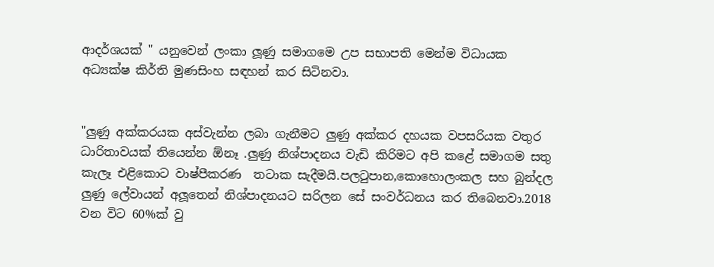ආදර්ශයක් " යනුවෙන් ලංකා ලූණු සමාගමෙ උප සභාපති මෙන්ම විධායක අධ්‍යක්ෂ කිර්ති මුණසිංහ සඳහන් කර සිටිනවා.


"ලුණු අක්කරයක අස්වැන්න ලබා ගැනීමට ලුණු අක්කර දහයක වපසරියක වතුර ධාරිතාවයක් තියෙන්න ඕනෑ .ලුණු නිශ්පාදනය වැඩි කිරිමට අපි කළේ සමාගම සතු කැලෑ එළිකොට වාෂ්පීකරණ  තටාක සැදීමයි.පලටුපාන,කොහොලංකල සහ බුන්දල ලුණු ලේවායන් අලූතෙන් නිශ්පාදනයට සරිලන සේ සංවර්ධනය කර තිබෙනවා.2018 වන විට 60%ක් වු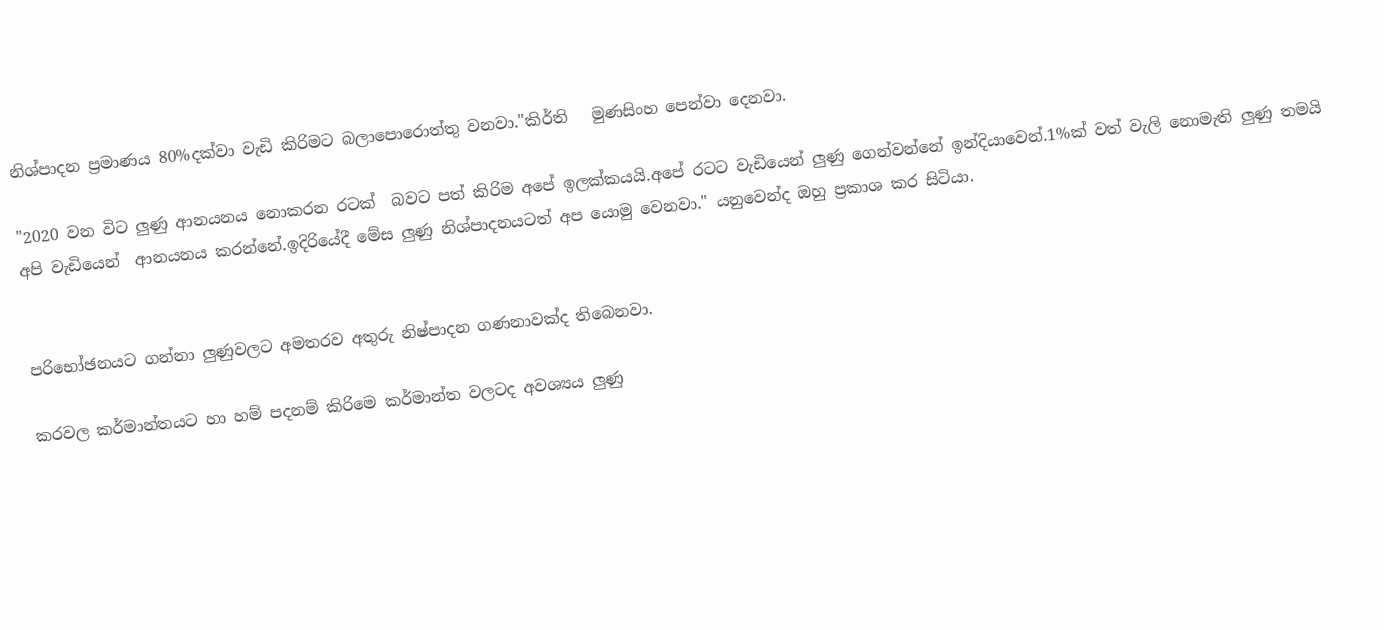නිශ්පාදන ප්‍රමාණය 80%දක්වා වැඩි කිරිමට බලාපොරොත්තු වනවා."කිර්ති   මුණසිංහ පෙන්වා දෙනවා.

"2020 වන විට ලුණු ආනයනය නොකරන රටක්  බවට පත් කිරිම අපේ ඉලක්කයයි.අපේ රටට වැඩියෙන් ලුණු ගෙන්වන්නේ ඉන්දියාවෙන්.1%ක් වත් වැලි නොමැති ලුණු තමයි අපි වැඩියෙන්  ආනයනය කරන්නේ.ඉදිරියේදී මේස ලුණු නිශ්පාදනයටත් අප යොමු වෙනවා." යනුවෙන්ද ඔහු ප්‍රකාශ කර සිටියා.


පරිභෝඡනයට ගන්නා ලුණුවලට අමතරව අතුරු නිෂ්පාදන ගණනාවක්ද තිබෙනවා.

කරවල කර්මාන්තයට හා හම් පදනම් කිරිමෙ කර්මාන්ත වලටද අවශ්‍යය ලුණු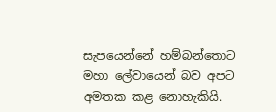සැපයෙන්නේ හම්බන්තොට මහා ලේවායෙන් බව අපට අමතක කළ නොහැකියි.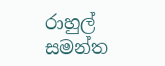රාහුල්  සමන්ත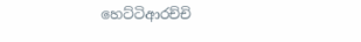හෙට්ටිආරච්චි